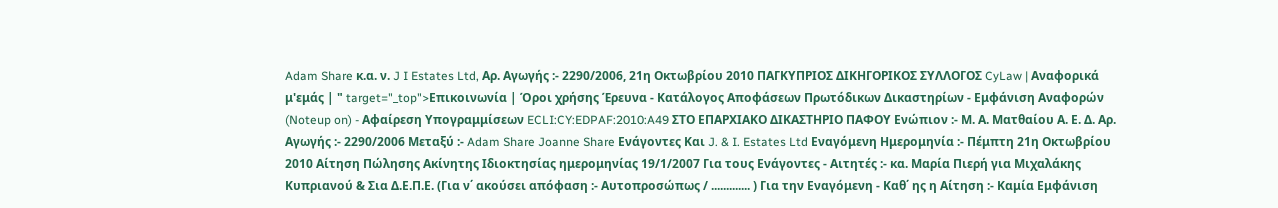Adam Share κ.α. ν. J I Estates Ltd, Αρ. Αγωγής :- 2290/2006, 21η Οκτωβρίου 2010 ΠΑΓΚΥΠΡΙΟΣ ΔΙΚΗΓΟΡΙΚΟΣ ΣΥΛΛΟΓΟΣ CyLaw | Αναφορικά μ'εμάς | " target="_top">Επικοινωνία | Όροι χρήσης Έρευνα - Κατάλογος Αποφάσεων Πρωτόδικων Δικαστηρίων - Εμφάνιση Αναφορών (Noteup on) - Αφαίρεση Υπογραμμίσεων ECLI:CY:EDPAF:2010:A49 ΣΤΟ ΕΠΑΡΧΙΑΚΟ ΔΙΚΑΣΤΗΡΙΟ ΠΑΦΟΥ Ενώπιον :- Μ. Α. Ματθαίου Α. Ε. Δ. Αρ. Αγωγής :- 2290/2006 Μεταξύ :- Adam Share Joanne Share Ενάγοντες Και J. & I. Estates Ltd Εναγόμενη Ημερομηνία :- Πέμπτη 21η Οκτωβρίου 2010 Αίτηση Πώλησης Ακίνητης Ιδιοκτησίας ημερομηνίας 19/1/2007 Για τους Ενάγοντες - Αιτητές :- κα. Μαρία Πιερή για Μιχαλάκης Κυπριανού & Σια Δ.Ε.Π.Ε. (Για ν΄ ακούσει απόφαση :- Αυτοπροσώπως / ............. ) Για την Εναγόμενη - Καθ΄ ης η Αίτηση :- Καμία Εμφάνιση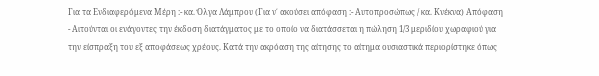Για τα Ενδιαφερόμενα Μέρη :- κα. Όλγα Λάμπρου (Για ν΄ ακούσει απόφαση :- Αυτοπροσώπως / κα. Κνέκνα) Απόφαση
- Αιτούνται οι ενάγοντες την έκδοση διατάγματος με το οποίο να διατάσσεται η πώληση 1/3 μεριδίου χωραφιού για την είσπραξη του εξ αποφάσεως χρέους. Κατά την ακρόαση της αίτησης το αίτημα ουσιαστικά περιορίστηκε όπως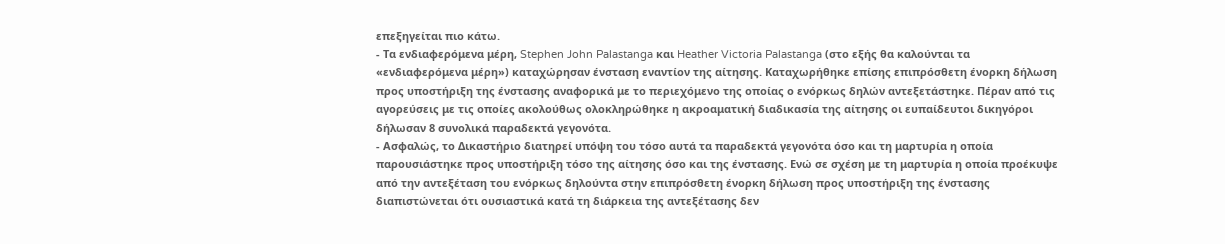επεξηγείται πιο κάτω.
- Τα ενδιαφερόμενα μέρη, Stephen John Palastanga και Heather Victoria Palastanga (στο εξής θα καλούνται τα «ενδιαφερόμενα μέρη») καταχώρησαν ένσταση εναντίον της αίτησης. Καταχωρήθηκε επίσης επιπρόσθετη ένορκη δήλωση προς υποστήριξη της ένστασης αναφορικά με το περιεχόμενο της οποίας ο ενόρκως δηλών αντεξετάστηκε. Πέραν από τις αγορεύσεις με τις οποίες ακολούθως ολοκληρώθηκε η ακροαματική διαδικασία της αίτησης οι ευπαίδευτοι δικηγόροι δήλωσαν 8 συνολικά παραδεκτά γεγονότα.
- Ασφαλώς, το Δικαστήριο διατηρεί υπόψη του τόσο αυτά τα παραδεκτά γεγονότα όσο και τη μαρτυρία η οποία παρουσιάστηκε προς υποστήριξη τόσο της αίτησης όσο και της ένστασης. Ενώ σε σχέση με τη μαρτυρία η οποία προέκυψε από την αντεξέταση του ενόρκως δηλούντα στην επιπρόσθετη ένορκη δήλωση προς υποστήριξη της ένστασης διαπιστώνεται ότι ουσιαστικά κατά τη διάρκεια της αντεξέτασης δεν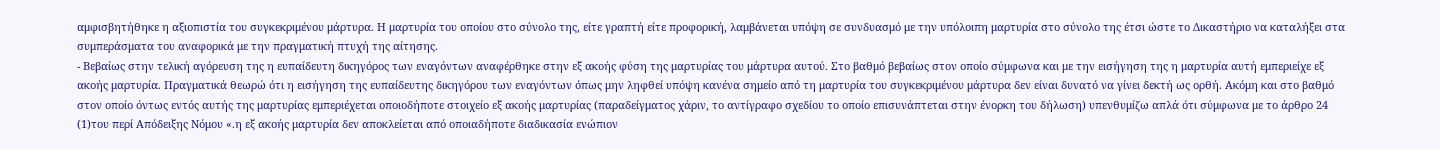αμφισβητήθηκε η αξιοπιστία του συγκεκριμένου μάρτυρα. Η μαρτυρία του οποίου στο σύνολο της, είτε γραπτή είτε προφορική, λαμβάνεται υπόψη σε συνδυασμό με την υπόλοιπη μαρτυρία στο σύνολο της έτσι ώστε το Δικαστήριο να καταλήξει στα συμπεράσματα του αναφορικά με την πραγματική πτυχή της αίτησης.
- Βεβαίως στην τελική αγόρευση της η ευπαίδευτη δικηγόρος των εναγόντων αναφέρθηκε στην εξ ακοής φύση της μαρτυρίας του μάρτυρα αυτού. Στο βαθμό βεβαίως στον οποίο σύμφωνα και με την εισήγηση της η μαρτυρία αυτή εμπεριείχε εξ ακοής μαρτυρία. Πραγματικά θεωρώ ότι η εισήγηση της ευπαίδευτης δικηγόρου των εναγόντων όπως μην ληφθεί υπόψη κανένα σημείο από τη μαρτυρία του συγκεκριμένου μάρτυρα δεν είναι δυνατό να γίνει δεκτή ως ορθή. Ακόμη και στο βαθμό στον οποίο όντως εντός αυτής της μαρτυρίας εμπεριέχεται οποιοδήποτε στοιχείο εξ ακοής μαρτυρίας (παραδείγματος χάριν, το αντίγραφο σχεδίου το οποίο επισυνάπτεται στην ένορκη του δήλωση) υπενθυμίζω απλά ότι σύμφωνα με το άρθρο 24
(1)του περί Απόδειξης Νόμου «.η εξ ακοής μαρτυρία δεν αποκλείεται από οποιαδήποτε διαδικασία ενώπιον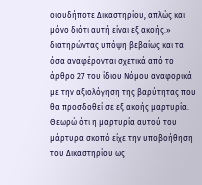οιουδήποτε Δικαστηρίου, απλώς και μόνο διότι αυτή είναι εξ ακοής.» διατηρώντας υπόψη βεβαίως και τα όσα αναφέρονται σχετικά από το άρθρο 27 του ίδιου Νόμου αναφορικά με την αξιολόγηση της βαρύτητας που θα προσδοθεί σε εξ ακοής μαρτυρία. Θεωρώ ότι η μαρτυρία αυτού του μάρτυρα σκοπό είχε την υποβοήθηση του Δικαστηρίου ως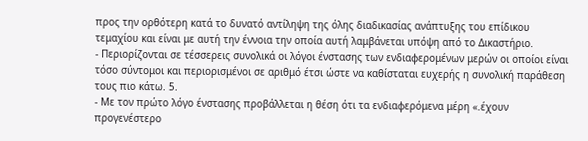προς την ορθότερη κατά το δυνατό αντίληψη της όλης διαδικασίας ανάπτυξης του επίδικου τεμαχίου και είναι με αυτή την έννοια την οποία αυτή λαμβάνεται υπόψη από το Δικαστήριο.
- Περιορίζονται σε τέσσερεις συνολικά οι λόγοι ένστασης των ενδιαφερομένων μερών οι οποίοι είναι τόσο σύντομοι και περιορισμένοι σε αριθμό έτσι ώστε να καθίσταται ευχερής η συνολική παράθεση τους πιο κάτω. 5.
- Με τον πρώτο λόγο ένστασης προβάλλεται η θέση ότι τα ενδιαφερόμενα μέρη «.έχουν προγενέστερο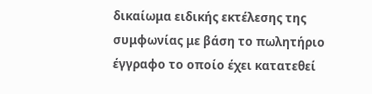δικαίωμα ειδικής εκτέλεσης της συμφωνίας με βάση το πωλητήριο έγγραφο το οποίο έχει κατατεθεί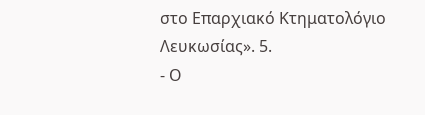στο Επαρχιακό Κτηματολόγιο Λευκωσίας». 5.
- Ο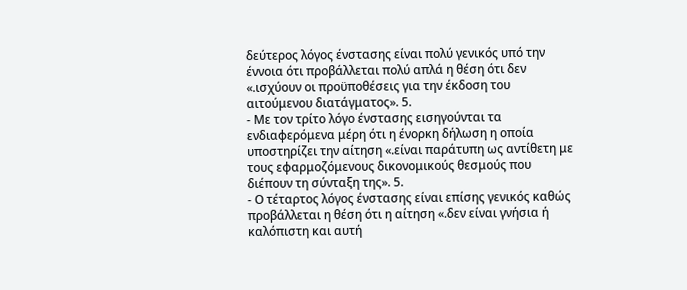δεύτερος λόγος ένστασης είναι πολύ γενικός υπό την έννοια ότι προβάλλεται πολύ απλά η θέση ότι δεν «.ισχύουν οι προϋποθέσεις για την έκδοση του αιτούμενου διατάγματος». 5.
- Με τον τρίτο λόγο ένστασης εισηγούνται τα ενδιαφερόμενα μέρη ότι η ένορκη δήλωση η οποία υποστηρίζει την αίτηση «.είναι παράτυπη ως αντίθετη με τους εφαρμοζόμενους δικονομικούς θεσμούς που διέπουν τη σύνταξη της». 5.
- Ο τέταρτος λόγος ένστασης είναι επίσης γενικός καθώς προβάλλεται η θέση ότι η αίτηση «.δεν είναι γνήσια ή καλόπιστη και αυτή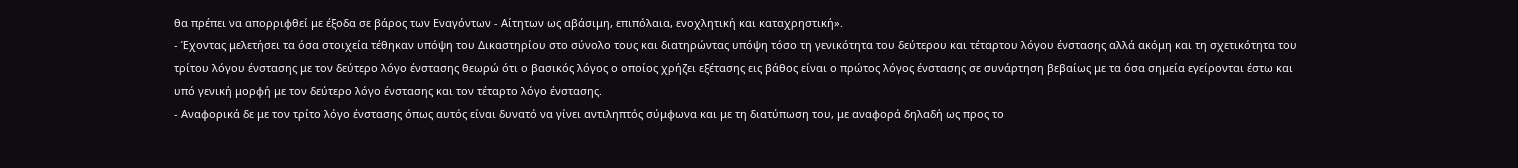θα πρέπει να απορριφθεί με έξοδα σε βάρος των Εναγόντων - Αίτητων ως αβάσιμη, επιπόλαια, ενοχλητική και καταχρηστική».
- Έχοντας μελετήσει τα όσα στοιχεία τέθηκαν υπόψη του Δικαστηρίου στο σύνολο τους και διατηρώντας υπόψη τόσο τη γενικότητα του δεύτερου και τέταρτου λόγου ένστασης αλλά ακόμη και τη σχετικότητα του τρίτου λόγου ένστασης με τον δεύτερο λόγο ένστασης θεωρώ ότι ο βασικός λόγος ο οποίος χρήζει εξέτασης εις βάθος είναι ο πρώτος λόγος ένστασης σε συνάρτηση βεβαίως με τα όσα σημεία εγείρονται έστω και υπό γενική μορφή με τον δεύτερο λόγο ένστασης και τον τέταρτο λόγο ένστασης.
- Αναφορικά δε με τον τρίτο λόγο ένστασης όπως αυτός είναι δυνατό να γίνει αντιληπτός σύμφωνα και με τη διατύπωση του, με αναφορά δηλαδή ως προς το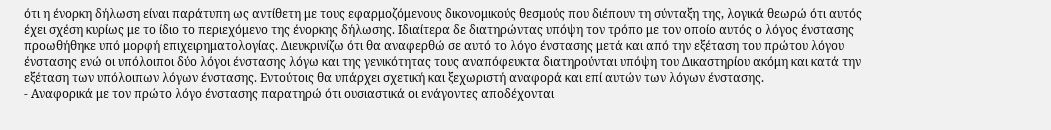ότι η ένορκη δήλωση είναι παράτυπη ως αντίθετη με τους εφαρμοζόμενους δικονομικούς θεσμούς που διέπουν τη σύνταξη της, λογικά θεωρώ ότι αυτός έχει σχέση κυρίως με το ίδιο το περιεχόμενο της ένορκης δήλωσης. Ιδιαίτερα δε διατηρώντας υπόψη τον τρόπο με τον οποίο αυτός ο λόγος ένστασης προωθήθηκε υπό μορφή επιχειρηματολογίας. Διευκρινίζω ότι θα αναφερθώ σε αυτό το λόγο ένστασης μετά και από την εξέταση του πρώτου λόγου ένστασης ενώ οι υπόλοιποι δύο λόγοι ένστασης λόγω και της γενικότητας τους αναπόφευκτα διατηρούνται υπόψη του Δικαστηρίου ακόμη και κατά την εξέταση των υπόλοιπων λόγων ένστασης. Εντούτοις θα υπάρχει σχετική και ξεχωριστή αναφορά και επί αυτών των λόγων ένστασης.
- Αναφορικά με τον πρώτο λόγο ένστασης παρατηρώ ότι ουσιαστικά οι ενάγοντες αποδέχονται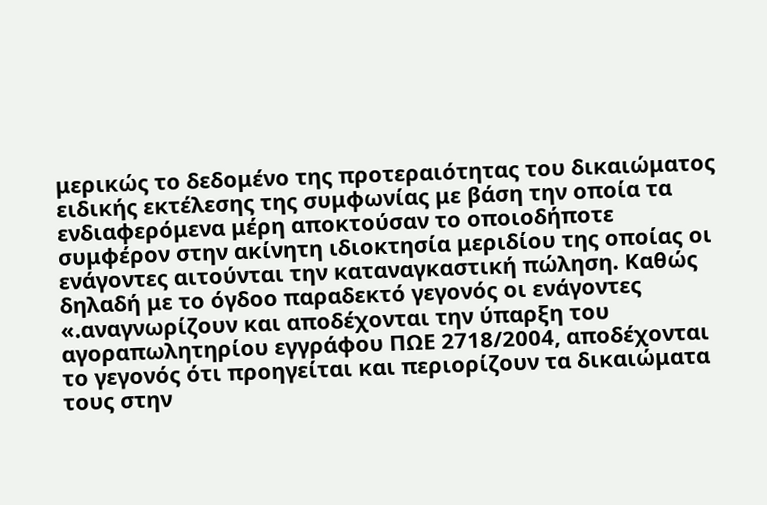μερικώς το δεδομένο της προτεραιότητας του δικαιώματος ειδικής εκτέλεσης της συμφωνίας με βάση την οποία τα ενδιαφερόμενα μέρη αποκτούσαν το οποιοδήποτε συμφέρον στην ακίνητη ιδιοκτησία μεριδίου της οποίας οι ενάγοντες αιτούνται την καταναγκαστική πώληση. Καθώς δηλαδή με το όγδοο παραδεκτό γεγονός οι ενάγοντες «.αναγνωρίζουν και αποδέχονται την ύπαρξη του αγοραπωλητηρίου εγγράφου ΠΩΕ 2718/2004, αποδέχονται το γεγονός ότι προηγείται και περιορίζουν τα δικαιώματα τους στην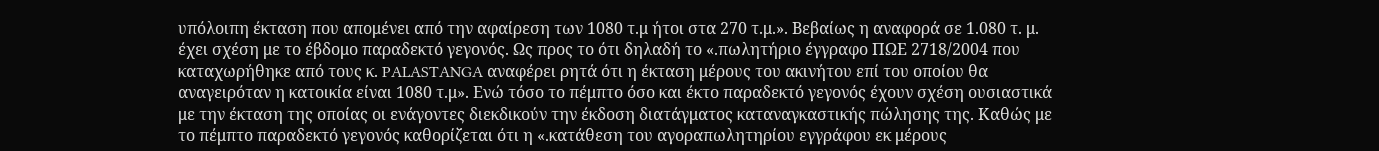υπόλοιπη έκταση που απομένει από την αφαίρεση των 1080 τ.μ ήτοι στα 270 τ.μ.». Βεβαίως η αναφορά σε 1.080 τ. μ. έχει σχέση με το έβδομο παραδεκτό γεγονός. Ως προς το ότι δηλαδή το «.πωλητήριο έγγραφο ΠΩΕ 2718/2004 που καταχωρήθηκε από τους κ. PALASTANGA αναφέρει ρητά ότι η έκταση μέρους του ακινήτου επί του οποίου θα αναγειρόταν η κατοικία είναι 1080 τ.μ». Ενώ τόσο το πέμπτο όσο και έκτο παραδεκτό γεγονός έχουν σχέση ουσιαστικά με την έκταση της οποίας οι ενάγοντες διεκδικούν την έκδοση διατάγματος καταναγκαστικής πώλησης της. Καθώς με το πέμπτο παραδεκτό γεγονός καθορίζεται ότι η «.κατάθεση του αγοραπωλητηρίου εγγράφου εκ μέρους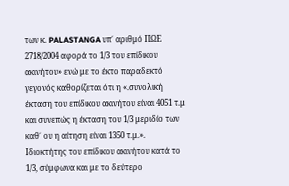των κ. PALASTANGA υπ΄ αριθμό ΠΩΕ 2718/2004 αφορά το 1/3 του επίδικου ακινήτου» ενώ με το έκτο παραδεκτό γεγονός καθορίζεται ότι η «.συνολική έκταση του επίδικου ακινήτου είναι 4051 τ.μ και συνεπώς η έκταση του 1/3 μεριδίο των καθ΄ ου η αίτηση είναι 1350 τ.μ.». Ιδιοκτήτης του επίδικου ακινήτου κατά το 1/3, σύμφωνα και με το δεύτερο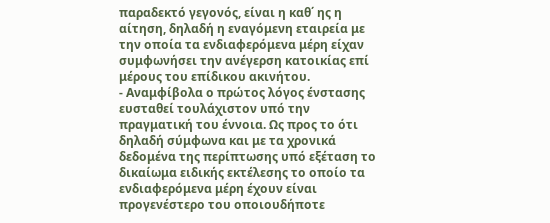παραδεκτό γεγονός, είναι η καθ΄ ης η αίτηση, δηλαδή η εναγόμενη εταιρεία με την οποία τα ενδιαφερόμενα μέρη είχαν συμφωνήσει την ανέγερση κατοικίας επί μέρους του επίδικου ακινήτου.
- Αναμφίβολα ο πρώτος λόγος ένστασης ευσταθεί τουλάχιστον υπό την πραγματική του έννοια. Ως προς το ότι δηλαδή σύμφωνα και με τα χρονικά δεδομένα της περίπτωσης υπό εξέταση το δικαίωμα ειδικής εκτέλεσης το οποίο τα ενδιαφερόμενα μέρη έχουν είναι προγενέστερο του οποιουδήποτε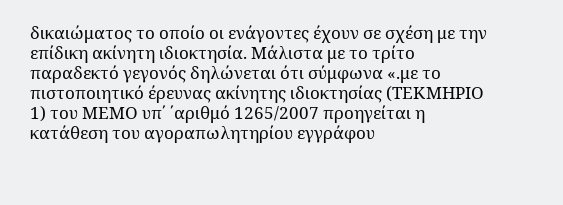δικαιώματος το οποίο οι ενάγοντες έχουν σε σχέση με την επίδικη ακίνητη ιδιοκτησία. Μάλιστα με το τρίτο παραδεκτό γεγονός δηλώνεται ότι σύμφωνα «.με το πιστοποιητικό έρευνας ακίνητης ιδιοκτησίας (ΤΕΚΜΗΡΙΟ 1) του ΜΕΜΟ υπ΄ ΄αριθμό 1265/2007 προηγείται η κατάθεση του αγοραπωλητηρίου εγγράφου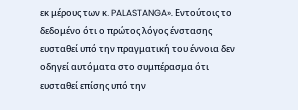εκ μέρους των κ. PALASTANGA». Εντούτοις το δεδομένο ότι ο πρώτος λόγος ένστασης ευσταθεί υπό την πραγματική του έννοια δεν οδηγεί αυτόματα στο συμπέρασμα ότι ευσταθεί επίσης υπό την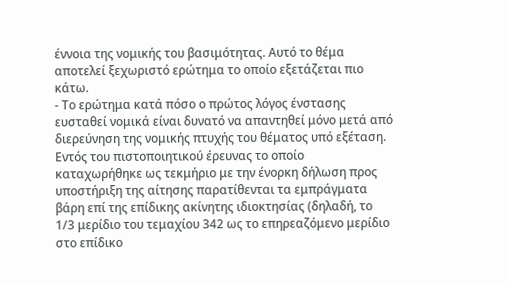έννοια της νομικής του βασιμότητας. Αυτό το θέμα αποτελεί ξεχωριστό ερώτημα το οποίο εξετάζεται πιο κάτω.
- Το ερώτημα κατά πόσο ο πρώτος λόγος ένστασης ευσταθεί νομικά είναι δυνατό να απαντηθεί μόνο μετά από διερεύνηση της νομικής πτυχής του θέματος υπό εξέταση. Εντός του πιστοποιητικού έρευνας το οποίο καταχωρήθηκε ως τεκμήριο με την ένορκη δήλωση προς υποστήριξη της αίτησης παρατίθενται τα εμπράγματα βάρη επί της επίδικης ακίνητης ιδιοκτησίας (δηλαδή, το 1/3 μερίδιο του τεμαχίου 342 ως το επηρεαζόμενο μερίδιο στο επίδικο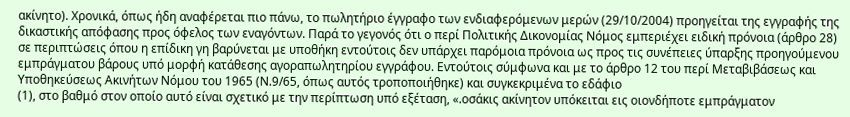ακίνητο). Χρονικά, όπως ήδη αναφέρεται πιο πάνω, το πωλητήριο έγγραφο των ενδιαφερόμενων μερών (29/10/2004) προηγείται της εγγραφής της δικαστικής απόφασης προς όφελος των εναγόντων. Παρά το γεγονός ότι ο περί Πολιτικής Δικονομίας Νόμος εμπεριέχει ειδική πρόνοια (άρθρο 28) σε περιπτώσεις όπου η επίδικη γη βαρύνεται με υποθήκη εντούτοις δεν υπάρχει παρόμοια πρόνοια ως προς τις συνέπειες ύπαρξης προηγούμενου εμπράγματου βάρους υπό μορφή κατάθεσης αγοραπωλητηρίου εγγράφου. Εντούτοις σύμφωνα και με το άρθρο 12 του περί Μεταβιβάσεως και Υποθηκεύσεως Ακινήτων Νόμου του 1965 (Ν.9/65, όπως αυτός τροποποιήθηκε) και συγκεκριμένα το εδάφιο
(1), στο βαθμό στον οποίο αυτό είναι σχετικό με την περίπτωση υπό εξέταση, «.οσάκις ακίνητον υπόκειται εις οιονδήποτε εμπράγματον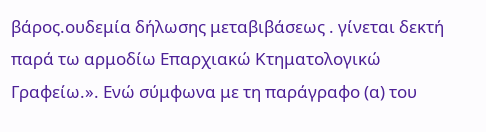βάρος.ουδεμία δήλωσης μεταβιβάσεως . γίνεται δεκτή παρά τω αρμοδίω Επαρχιακώ Κτηματολογικώ Γραφείω.». Ενώ σύμφωνα με τη παράγραφο (α) του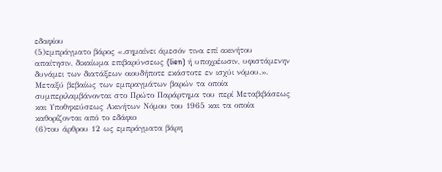εδαφίου
(5)εμπράγματο βάρος «.σημαίνει άμεσόν τινα επί ακινήτου απαίτησιν, δικαίωμα επιβαρύνσεως (lien) ή υποχρέωσιν, υφιστάμενην δυνάμει των διατάξεων οιουδήποτε εκάστοτε εν ισχύι νόμου.». Μεταξύ βεβαίως των εμπραγμάτων βαρών τα οποία συμπεριλαμβάνονται στο Πρώτο Παράρτημα του περί Μεταβιβάσεως και Υποθηκεύσεως Ακινήτων Νόμου του 1965 και τα οποία καθορίζονται από το εδάφιο
(6)του άρθρου 12 ως εμπράγματα βάρη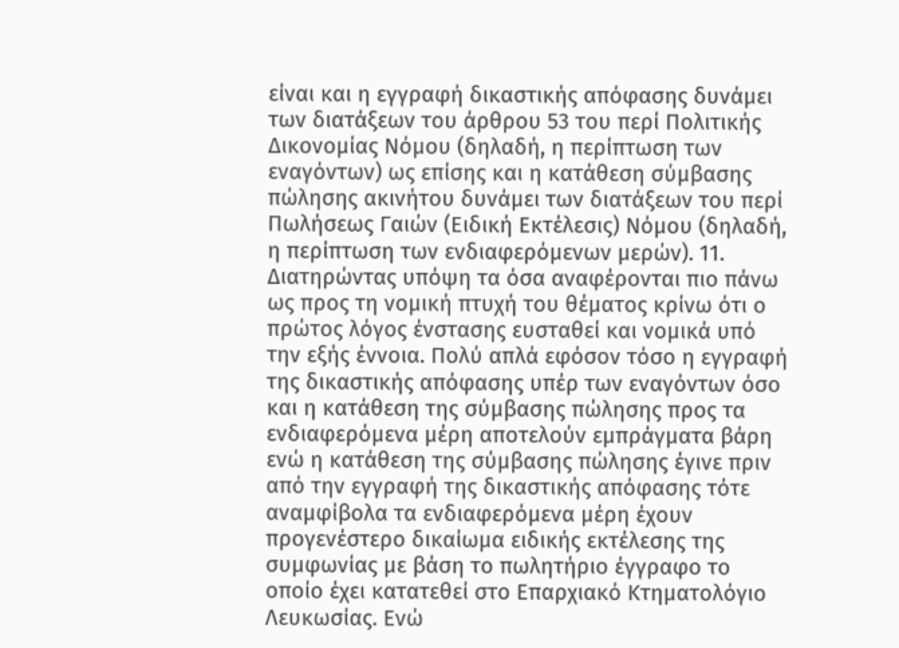είναι και η εγγραφή δικαστικής απόφασης δυνάμει των διατάξεων του άρθρου 53 του περί Πολιτικής Δικονομίας Νόμου (δηλαδή, η περίπτωση των εναγόντων) ως επίσης και η κατάθεση σύμβασης πώλησης ακινήτου δυνάμει των διατάξεων του περί Πωλήσεως Γαιών (Ειδική Εκτέλεσις) Νόμου (δηλαδή, η περίπτωση των ενδιαφερόμενων μερών). 11. Διατηρώντας υπόψη τα όσα αναφέρονται πιο πάνω ως προς τη νομική πτυχή του θέματος κρίνω ότι ο πρώτος λόγος ένστασης ευσταθεί και νομικά υπό την εξής έννοια. Πολύ απλά εφόσον τόσο η εγγραφή της δικαστικής απόφασης υπέρ των εναγόντων όσο και η κατάθεση της σύμβασης πώλησης προς τα ενδιαφερόμενα μέρη αποτελούν εμπράγματα βάρη ενώ η κατάθεση της σύμβασης πώλησης έγινε πριν από την εγγραφή της δικαστικής απόφασης τότε αναμφίβολα τα ενδιαφερόμενα μέρη έχουν προγενέστερο δικαίωμα ειδικής εκτέλεσης της συμφωνίας με βάση το πωλητήριο έγγραφο το οποίο έχει κατατεθεί στο Επαρχιακό Κτηματολόγιο Λευκωσίας. Ενώ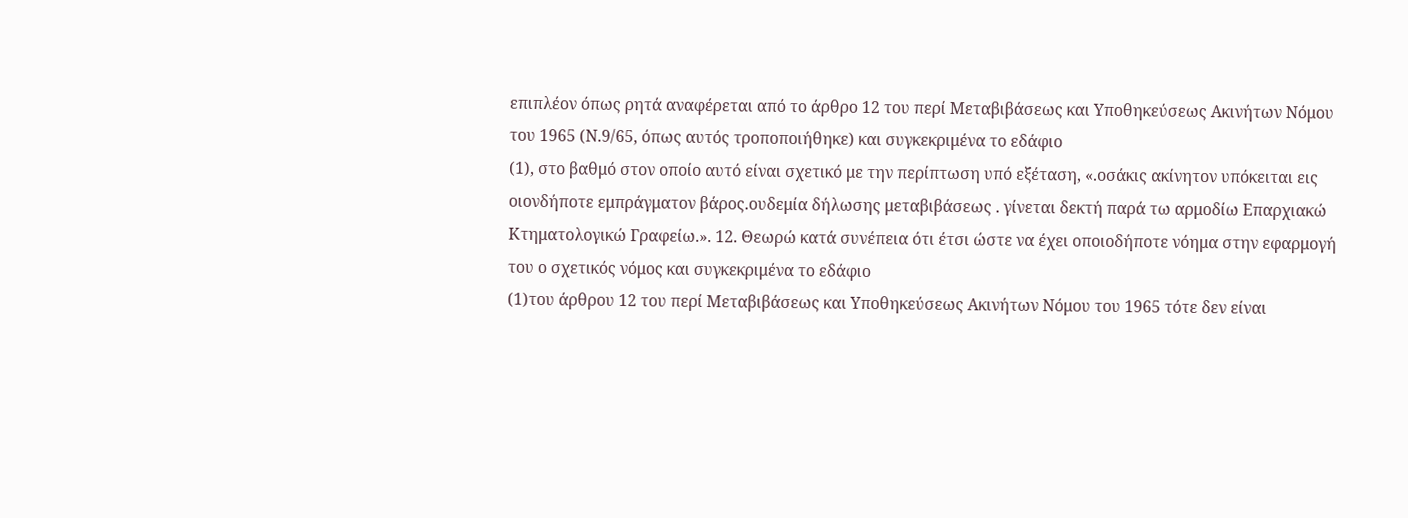επιπλέον όπως ρητά αναφέρεται από το άρθρο 12 του περί Μεταβιβάσεως και Υποθηκεύσεως Ακινήτων Νόμου του 1965 (Ν.9/65, όπως αυτός τροποποιήθηκε) και συγκεκριμένα το εδάφιο
(1), στο βαθμό στον οποίο αυτό είναι σχετικό με την περίπτωση υπό εξέταση, «.οσάκις ακίνητον υπόκειται εις οιονδήποτε εμπράγματον βάρος.ουδεμία δήλωσης μεταβιβάσεως . γίνεται δεκτή παρά τω αρμοδίω Επαρχιακώ Κτηματολογικώ Γραφείω.». 12. Θεωρώ κατά συνέπεια ότι έτσι ώστε να έχει οποιοδήποτε νόημα στην εφαρμογή του ο σχετικός νόμος και συγκεκριμένα το εδάφιο
(1)του άρθρου 12 του περί Μεταβιβάσεως και Υποθηκεύσεως Ακινήτων Νόμου του 1965 τότε δεν είναι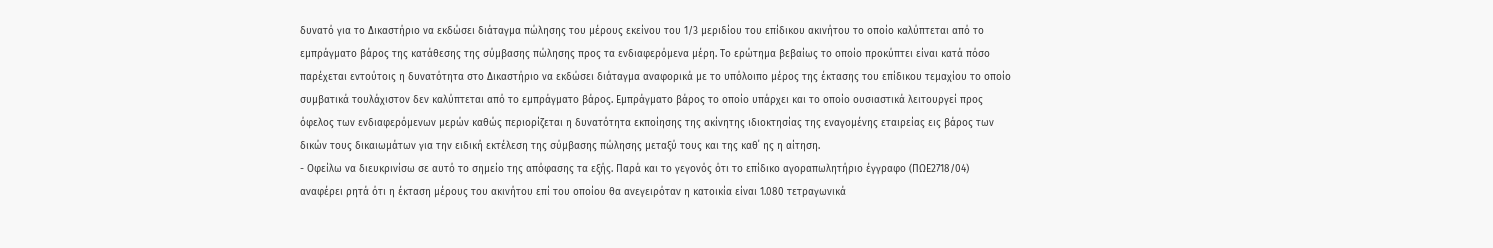δυνατό για το Δικαστήριο να εκδώσει διάταγμα πώλησης του μέρους εκείνου του 1/3 μεριδίου του επίδικου ακινήτου το οποίο καλύπτεται από το εμπράγματο βάρος της κατάθεσης της σύμβασης πώλησης προς τα ενδιαφερόμενα μέρη. Το ερώτημα βεβαίως το οποίο προκύπτει είναι κατά πόσο παρέχεται εντούτοις η δυνατότητα στο Δικαστήριο να εκδώσει διάταγμα αναφορικά με το υπόλοιπο μέρος της έκτασης του επίδικου τεμαχίου το οποίο συμβατικά τουλάχιστον δεν καλύπτεται από το εμπράγματο βάρος. Εμπράγματο βάρος το οποίο υπάρχει και το οποίο ουσιαστικά λειτουργεί προς όφελος των ενδιαφερόμενων μερών καθώς περιορίζεται η δυνατότητα εκποίησης της ακίνητης ιδιοκτησίας της εναγομένης εταιρείας εις βάρος των δικών τους δικαιωμάτων για την ειδική εκτέλεση της σύμβασης πώλησης μεταξύ τους και της καθ΄ ης η αίτηση.
- Οφείλω να διευκρινίσω σε αυτό το σημείο της απόφασης τα εξής. Παρά και το γεγονός ότι το επίδικο αγοραπωλητήριο έγγραφο (ΠΩΕ2718/04) αναφέρει ρητά ότι η έκταση μέρους του ακινήτου επί του οποίου θα ανεγειρόταν η κατοικία είναι 1.080 τετραγωνικά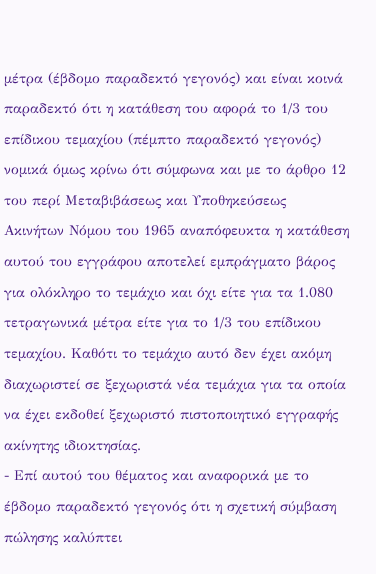μέτρα (έβδομο παραδεκτό γεγονός) και είναι κοινά παραδεκτό ότι η κατάθεση του αφορά το 1/3 του επίδικου τεμαχίου (πέμπτο παραδεκτό γεγονός) νομικά όμως κρίνω ότι σύμφωνα και με το άρθρο 12 του περί Μεταβιβάσεως και Υποθηκεύσεως Ακινήτων Νόμου του 1965 αναπόφευκτα η κατάθεση αυτού του εγγράφου αποτελεί εμπράγματο βάρος για ολόκληρο το τεμάχιο και όχι είτε για τα 1.080 τετραγωνικά μέτρα είτε για το 1/3 του επίδικου τεμαχίου. Καθότι το τεμάχιο αυτό δεν έχει ακόμη διαχωριστεί σε ξεχωριστά νέα τεμάχια για τα οποία να έχει εκδοθεί ξεχωριστό πιστοποιητικό εγγραφής ακίνητης ιδιοκτησίας.
- Επί αυτού του θέματος και αναφορικά με το έβδομο παραδεκτό γεγονός ότι η σχετική σύμβαση πώλησης καλύπτει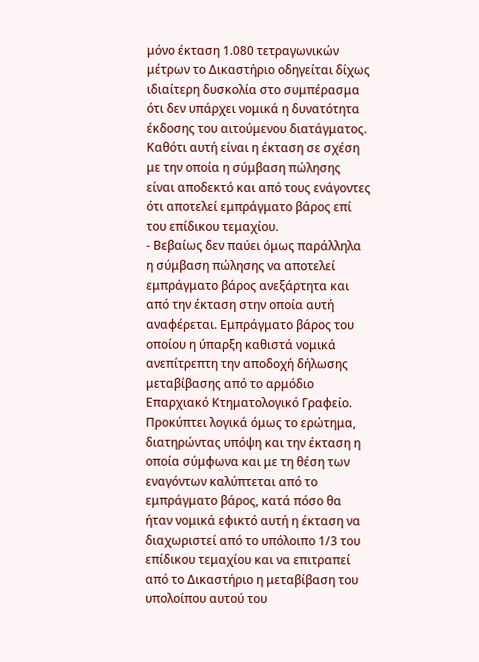μόνο έκταση 1.080 τετραγωνικών μέτρων το Δικαστήριο οδηγείται δίχως ιδιαίτερη δυσκολία στο συμπέρασμα ότι δεν υπάρχει νομικά η δυνατότητα έκδοσης του αιτούμενου διατάγματος. Καθότι αυτή είναι η έκταση σε σχέση με την οποία η σύμβαση πώλησης είναι αποδεκτό και από τους ενάγοντες ότι αποτελεί εμπράγματο βάρος επί του επίδικου τεμαχίου.
- Βεβαίως δεν παύει όμως παράλληλα η σύμβαση πώλησης να αποτελεί εμπράγματο βάρος ανεξάρτητα και από την έκταση στην οποία αυτή αναφέρεται. Εμπράγματο βάρος του οποίου η ύπαρξη καθιστά νομικά ανεπίτρεπτη την αποδοχή δήλωσης μεταβίβασης από το αρμόδιο Επαρχιακό Κτηματολογικό Γραφείο. Προκύπτει λογικά όμως το ερώτημα, διατηρώντας υπόψη και την έκταση η οποία σύμφωνα και με τη θέση των εναγόντων καλύπτεται από το εμπράγματο βάρος, κατά πόσο θα ήταν νομικά εφικτό αυτή η έκταση να διαχωριστεί από το υπόλοιπο 1/3 του επίδικου τεμαχίου και να επιτραπεί από το Δικαστήριο η μεταβίβαση του υπολοίπου αυτού του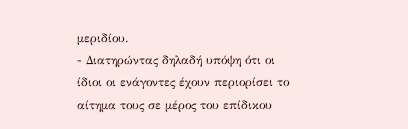μεριδίου.
- Διατηρώντας δηλαδή υπόψη ότι οι ίδιοι οι ενάγοντες έχουν περιορίσει το αίτημα τους σε μέρος του επίδικου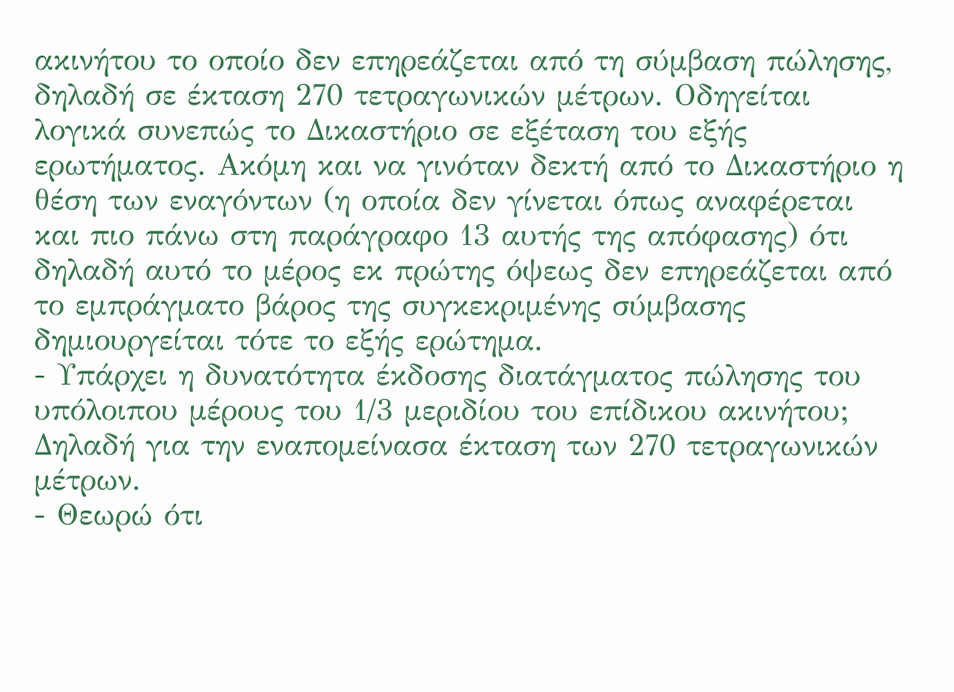ακινήτου το οποίο δεν επηρεάζεται από τη σύμβαση πώλησης, δηλαδή σε έκταση 270 τετραγωνικών μέτρων. Οδηγείται λογικά συνεπώς το Δικαστήριο σε εξέταση του εξής ερωτήματος. Ακόμη και να γινόταν δεκτή από το Δικαστήριο η θέση των εναγόντων (η οποία δεν γίνεται όπως αναφέρεται και πιο πάνω στη παράγραφο 13 αυτής της απόφασης) ότι δηλαδή αυτό το μέρος εκ πρώτης όψεως δεν επηρεάζεται από το εμπράγματο βάρος της συγκεκριμένης σύμβασης δημιουργείται τότε το εξής ερώτημα.
- Υπάρχει η δυνατότητα έκδοσης διατάγματος πώλησης του υπόλοιπου μέρους του 1/3 μεριδίου του επίδικου ακινήτου; Δηλαδή για την εναπομείνασα έκταση των 270 τετραγωνικών μέτρων.
- Θεωρώ ότι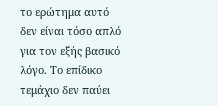το ερώτημα αυτό δεν είναι τόσο απλό για τον εξής βασικό λόγο. Το επίδικο τεμάχιο δεν παύει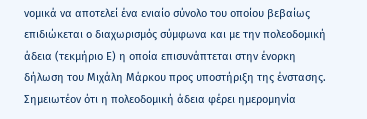νομικά να αποτελεί ένα ενιαίο σύνολο του οποίου βεβαίως επιδιώκεται ο διαχωρισμός σύμφωνα και με την πολεοδομική άδεια (τεκμήριο Ε) η οποία επισυνάπτεται στην ένορκη δήλωση του Μιχάλη Μάρκου προς υποστήριξη της ένστασης. Σημειωτέον ότι η πολεοδομική άδεια φέρει ημερομηνία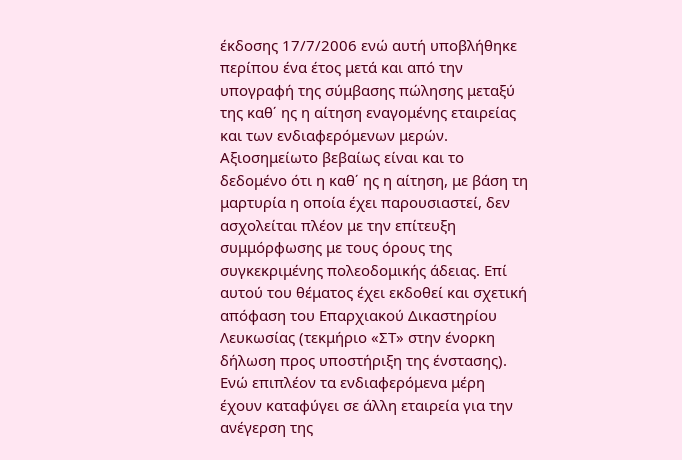έκδοσης 17/7/2006 ενώ αυτή υποβλήθηκε περίπου ένα έτος μετά και από την υπογραφή της σύμβασης πώλησης μεταξύ της καθ΄ ης η αίτηση εναγομένης εταιρείας και των ενδιαφερόμενων μερών. Αξιοσημείωτο βεβαίως είναι και το δεδομένο ότι η καθ΄ ης η αίτηση, με βάση τη μαρτυρία η οποία έχει παρουσιαστεί, δεν ασχολείται πλέον με την επίτευξη συμμόρφωσης με τους όρους της συγκεκριμένης πολεοδομικής άδειας. Επί αυτού του θέματος έχει εκδοθεί και σχετική απόφαση του Επαρχιακού Δικαστηρίου Λευκωσίας (τεκμήριο «ΣΤ» στην ένορκη δήλωση προς υποστήριξη της ένστασης). Ενώ επιπλέον τα ενδιαφερόμενα μέρη έχουν καταφύγει σε άλλη εταιρεία για την ανέγερση της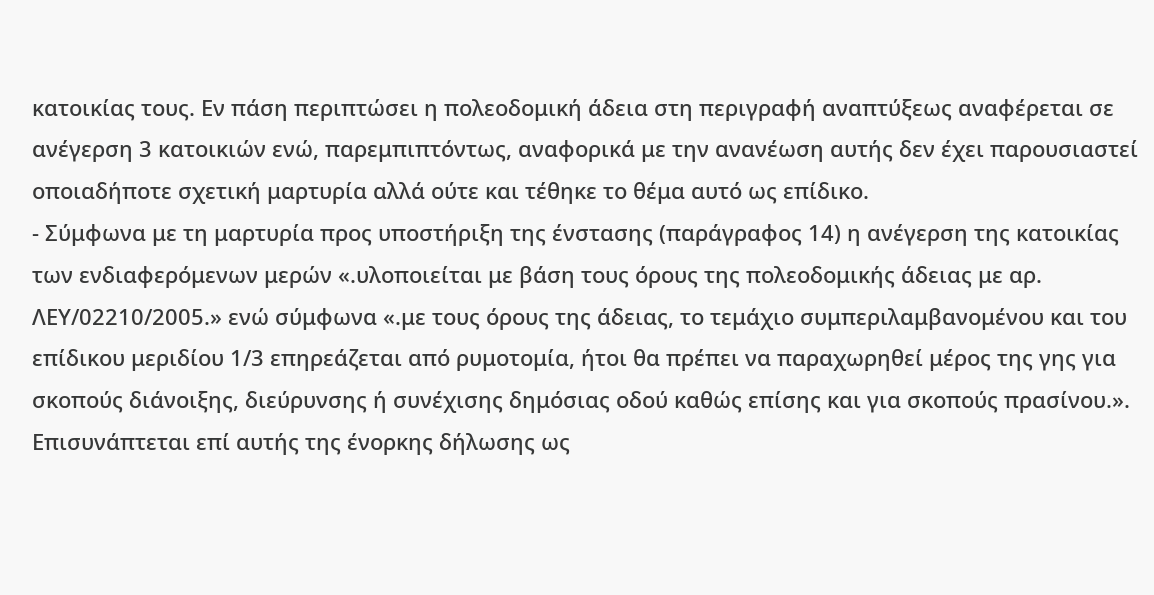κατοικίας τους. Εν πάση περιπτώσει η πολεοδομική άδεια στη περιγραφή αναπτύξεως αναφέρεται σε ανέγερση 3 κατοικιών ενώ, παρεμπιπτόντως, αναφορικά με την ανανέωση αυτής δεν έχει παρουσιαστεί οποιαδήποτε σχετική μαρτυρία αλλά ούτε και τέθηκε το θέμα αυτό ως επίδικο.
- Σύμφωνα με τη μαρτυρία προς υποστήριξη της ένστασης (παράγραφος 14) η ανέγερση της κατοικίας των ενδιαφερόμενων μερών «.υλοποιείται με βάση τους όρους της πολεοδομικής άδειας με αρ. ΛΕΥ/02210/2005.» ενώ σύμφωνα «.με τους όρους της άδειας, το τεμάχιο συμπεριλαμβανομένου και του επίδικου μεριδίου 1/3 επηρεάζεται από ρυμοτομία, ήτοι θα πρέπει να παραχωρηθεί μέρος της γης για σκοπούς διάνοιξης, διεύρυνσης ή συνέχισης δημόσιας οδού καθώς επίσης και για σκοπούς πρασίνου.». Επισυνάπτεται επί αυτής της ένορκης δήλωσης ως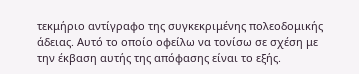τεκμήριο αντίγραφο της συγκεκριμένης πολεοδομικής άδειας. Αυτό το οποίο οφείλω να τονίσω σε σχέση με την έκβαση αυτής της απόφασης είναι το εξής.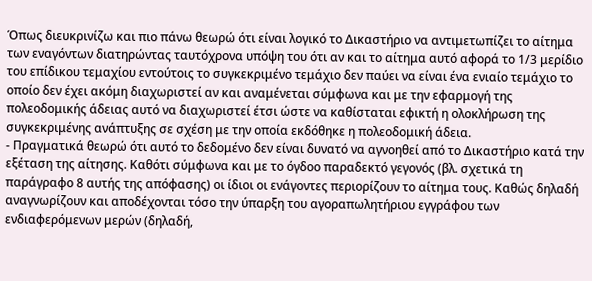Όπως διευκρινίζω και πιο πάνω θεωρώ ότι είναι λογικό το Δικαστήριο να αντιμετωπίζει το αίτημα των εναγόντων διατηρώντας ταυτόχρονα υπόψη του ότι αν και το αίτημα αυτό αφορά το 1/3 μερίδιο του επίδικου τεμαχίου εντούτοις το συγκεκριμένο τεμάχιο δεν παύει να είναι ένα ενιαίο τεμάχιο το οποίο δεν έχει ακόμη διαχωριστεί αν και αναμένεται σύμφωνα και με την εφαρμογή της πολεοδομικής άδειας αυτό να διαχωριστεί έτσι ώστε να καθίσταται εφικτή η ολοκλήρωση της συγκεκριμένης ανάπτυξης σε σχέση με την οποία εκδόθηκε η πολεοδομική άδεια.
- Πραγματικά θεωρώ ότι αυτό το δεδομένο δεν είναι δυνατό να αγνοηθεί από το Δικαστήριο κατά την εξέταση της αίτησης. Καθότι σύμφωνα και με το όγδοο παραδεκτό γεγονός (βλ. σχετικά τη παράγραφο 8 αυτής της απόφασης) οι ίδιοι οι ενάγοντες περιορίζουν το αίτημα τους. Καθώς δηλαδή αναγνωρίζουν και αποδέχονται τόσο την ύπαρξη του αγοραπωλητήριου εγγράφου των ενδιαφερόμενων μερών (δηλαδή,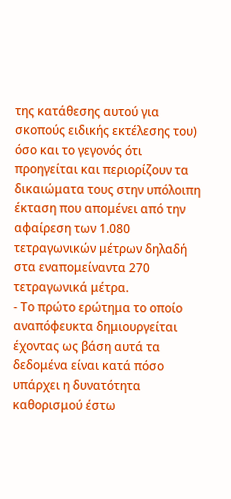της κατάθεσης αυτού για σκοπούς ειδικής εκτέλεσης του) όσο και το γεγονός ότι προηγείται και περιορίζουν τα δικαιώματα τους στην υπόλοιπη έκταση που απομένει από την αφαίρεση των 1.080 τετραγωνικών μέτρων δηλαδή στα εναπομείναντα 270 τετραγωνικά μέτρα.
- Το πρώτο ερώτημα το οποίο αναπόφευκτα δημιουργείται έχοντας ως βάση αυτά τα δεδομένα είναι κατά πόσο υπάρχει η δυνατότητα καθορισμού έστω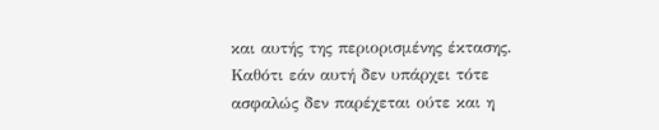και αυτής της περιορισμένης έκτασης. Καθότι εάν αυτή δεν υπάρχει τότε ασφαλώς δεν παρέχεται ούτε και η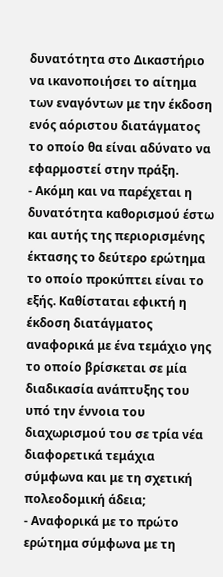δυνατότητα στο Δικαστήριο να ικανοποιήσει το αίτημα των εναγόντων με την έκδοση ενός αόριστου διατάγματος το οποίο θα είναι αδύνατο να εφαρμοστεί στην πράξη.
- Ακόμη και να παρέχεται η δυνατότητα καθορισμού έστω και αυτής της περιορισμένης έκτασης το δεύτερο ερώτημα το οποίο προκύπτει είναι το εξής. Καθίσταται εφικτή η έκδοση διατάγματος αναφορικά με ένα τεμάχιο γης το οποίο βρίσκεται σε μία διαδικασία ανάπτυξης του υπό την έννοια του διαχωρισμού του σε τρία νέα διαφορετικά τεμάχια σύμφωνα και με τη σχετική πολεοδομική άδεια;
- Αναφορικά με το πρώτο ερώτημα σύμφωνα με τη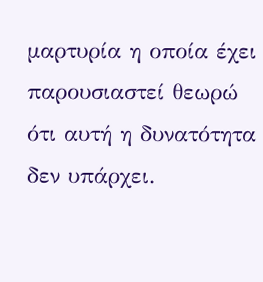μαρτυρία η οποία έχει παρουσιαστεί θεωρώ ότι αυτή η δυνατότητα δεν υπάρχει.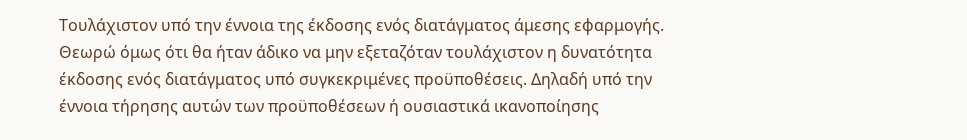Τουλάχιστον υπό την έννοια της έκδοσης ενός διατάγματος άμεσης εφαρμογής. Θεωρώ όμως ότι θα ήταν άδικο να μην εξεταζόταν τουλάχιστον η δυνατότητα έκδοσης ενός διατάγματος υπό συγκεκριμένες προϋποθέσεις. Δηλαδή υπό την έννοια τήρησης αυτών των προϋποθέσεων ή ουσιαστικά ικανοποίησης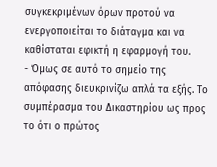συγκεκριμένων όρων προτού να ενεργοποιείται το διάταγμα και να καθίσταται εφικτή η εφαρμογή του.
- Όμως σε αυτό το σημείο της απόφασης διευκρινίζω απλά τα εξής. Το συμπέρασμα του Δικαστηρίου ως προς το ότι ο πρώτος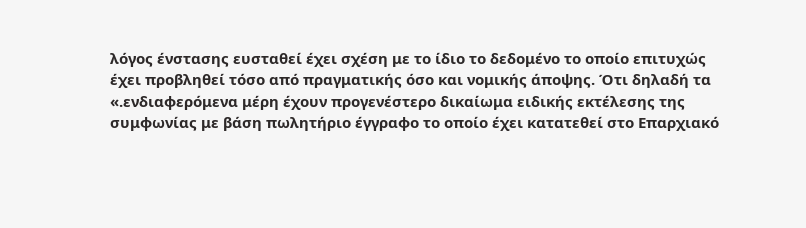λόγος ένστασης ευσταθεί έχει σχέση με το ίδιο το δεδομένο το οποίο επιτυχώς έχει προβληθεί τόσο από πραγματικής όσο και νομικής άποψης. Ότι δηλαδή τα «.ενδιαφερόμενα μέρη έχουν προγενέστερο δικαίωμα ειδικής εκτέλεσης της συμφωνίας με βάση πωλητήριο έγγραφο το οποίο έχει κατατεθεί στο Επαρχιακό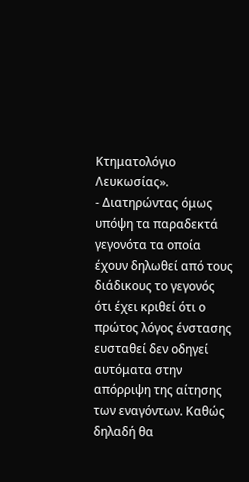Κτηματολόγιο Λευκωσίας».
- Διατηρώντας όμως υπόψη τα παραδεκτά γεγονότα τα οποία έχουν δηλωθεί από τους διάδικους το γεγονός ότι έχει κριθεί ότι ο πρώτος λόγος ένστασης ευσταθεί δεν οδηγεί αυτόματα στην απόρριψη της αίτησης των εναγόντων. Καθώς δηλαδή θα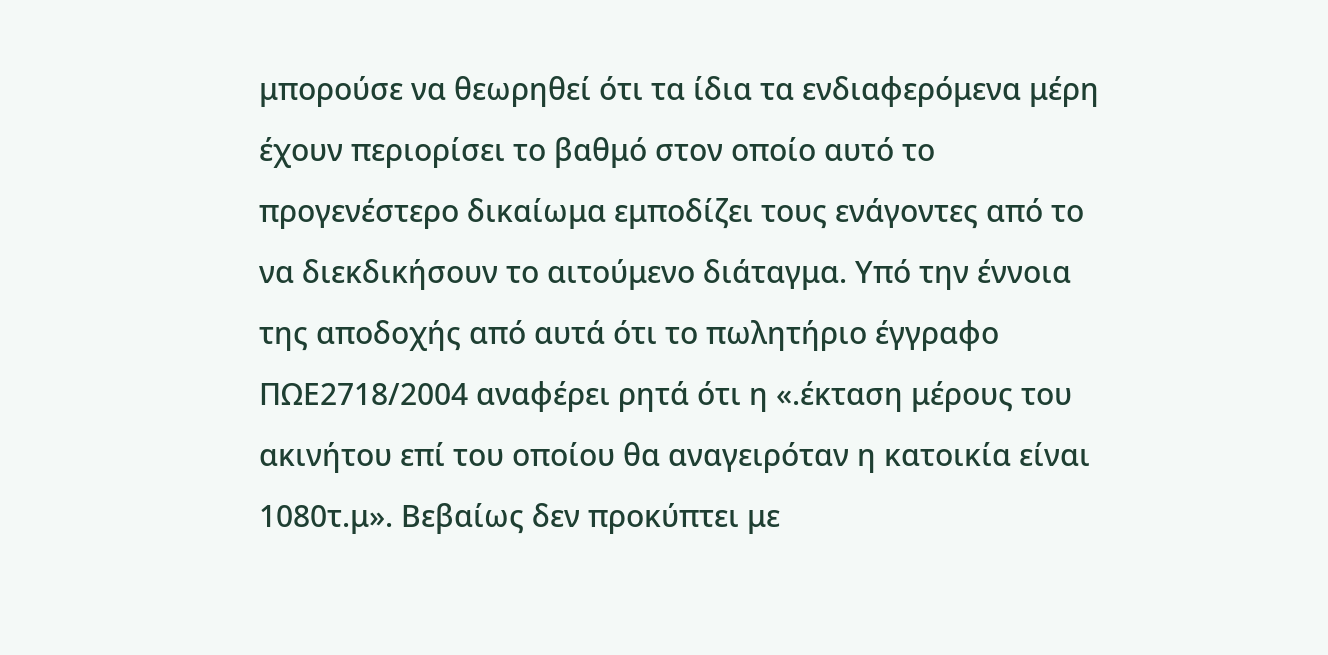μπορούσε να θεωρηθεί ότι τα ίδια τα ενδιαφερόμενα μέρη έχουν περιορίσει το βαθμό στον οποίο αυτό το προγενέστερο δικαίωμα εμποδίζει τους ενάγοντες από το να διεκδικήσουν το αιτούμενο διάταγμα. Υπό την έννοια της αποδοχής από αυτά ότι το πωλητήριο έγγραφο ΠΩΕ2718/2004 αναφέρει ρητά ότι η «.έκταση μέρους του ακινήτου επί του οποίου θα αναγειρόταν η κατοικία είναι 1080τ.μ». Βεβαίως δεν προκύπτει με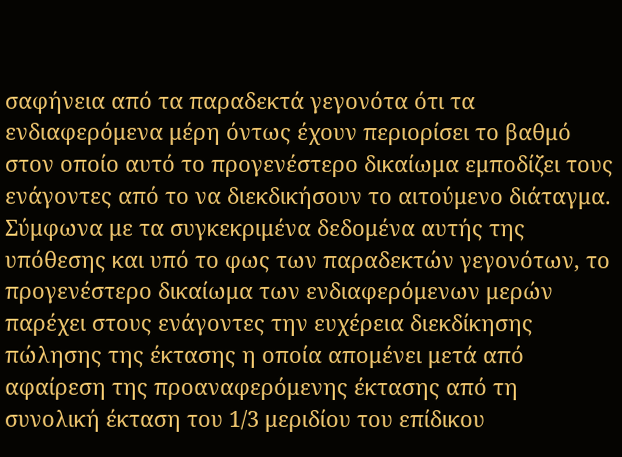σαφήνεια από τα παραδεκτά γεγονότα ότι τα ενδιαφερόμενα μέρη όντως έχουν περιορίσει το βαθμό στον οποίο αυτό το προγενέστερο δικαίωμα εμποδίζει τους ενάγοντες από το να διεκδικήσουν το αιτούμενο διάταγμα. Σύμφωνα με τα συγκεκριμένα δεδομένα αυτής της υπόθεσης και υπό το φως των παραδεκτών γεγονότων, το προγενέστερο δικαίωμα των ενδιαφερόμενων μερών παρέχει στους ενάγοντες την ευχέρεια διεκδίκησης πώλησης της έκτασης η οποία απομένει μετά από αφαίρεση της προαναφερόμενης έκτασης από τη συνολική έκταση του 1/3 μεριδίου του επίδικου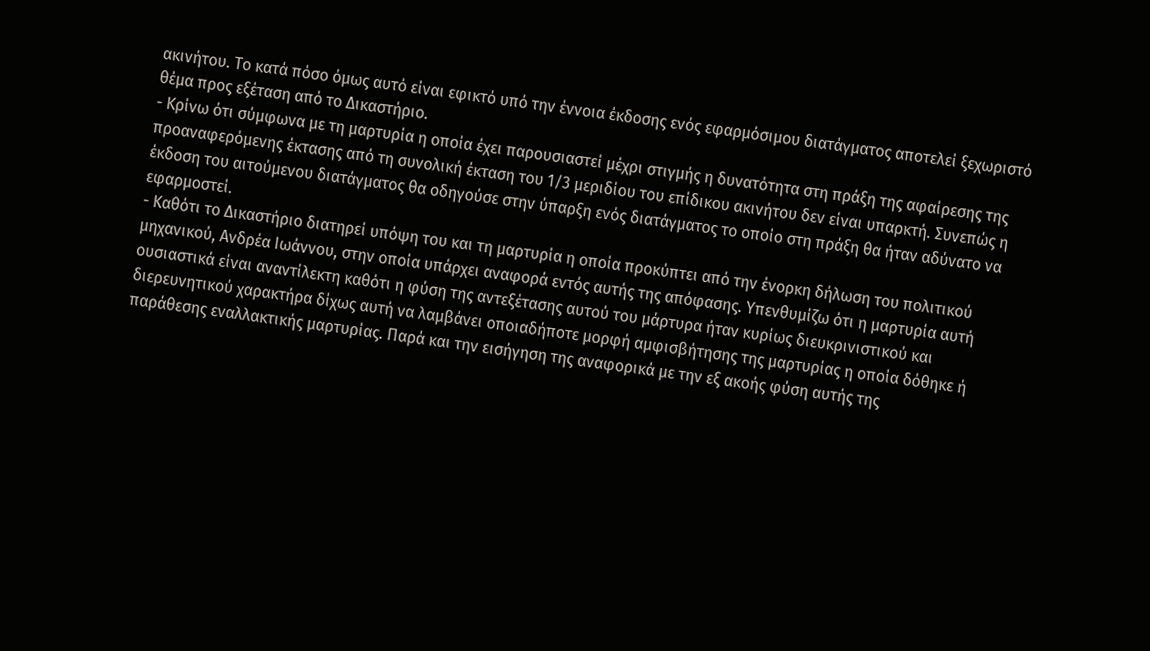ακινήτου. Το κατά πόσο όμως αυτό είναι εφικτό υπό την έννοια έκδοσης ενός εφαρμόσιμου διατάγματος αποτελεί ξεχωριστό θέμα προς εξέταση από το Δικαστήριο.
- Κρίνω ότι σύμφωνα με τη μαρτυρία η οποία έχει παρουσιαστεί μέχρι στιγμής η δυνατότητα στη πράξη της αφαίρεσης της προαναφερόμενης έκτασης από τη συνολική έκταση του 1/3 μεριδίου του επίδικου ακινήτου δεν είναι υπαρκτή. Συνεπώς η έκδοση του αιτούμενου διατάγματος θα οδηγούσε στην ύπαρξη ενός διατάγματος το οποίο στη πράξη θα ήταν αδύνατο να εφαρμοστεί.
- Καθότι το Δικαστήριο διατηρεί υπόψη του και τη μαρτυρία η οποία προκύπτει από την ένορκη δήλωση του πολιτικού μηχανικού, Ανδρέα Ιωάννου, στην οποία υπάρχει αναφορά εντός αυτής της απόφασης. Υπενθυμίζω ότι η μαρτυρία αυτή ουσιαστικά είναι αναντίλεκτη καθότι η φύση της αντεξέτασης αυτού του μάρτυρα ήταν κυρίως διευκρινιστικού και διερευνητικού χαρακτήρα δίχως αυτή να λαμβάνει οποιαδήποτε μορφή αμφισβήτησης της μαρτυρίας η οποία δόθηκε ή παράθεσης εναλλακτικής μαρτυρίας. Παρά και την εισήγηση της αναφορικά με την εξ ακοής φύση αυτής της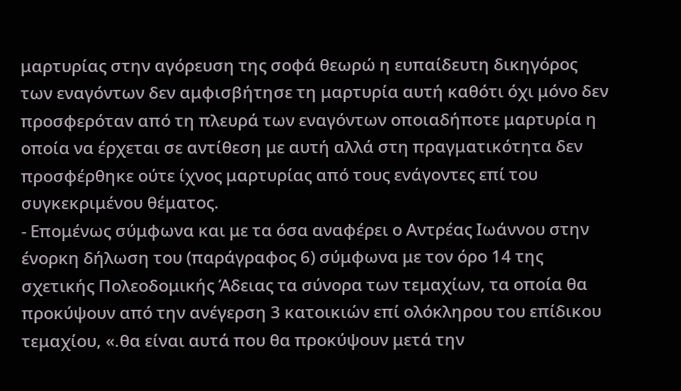μαρτυρίας στην αγόρευση της σοφά θεωρώ η ευπαίδευτη δικηγόρος των εναγόντων δεν αμφισβήτησε τη μαρτυρία αυτή καθότι όχι μόνο δεν προσφερόταν από τη πλευρά των εναγόντων οποιαδήποτε μαρτυρία η οποία να έρχεται σε αντίθεση με αυτή αλλά στη πραγματικότητα δεν προσφέρθηκε ούτε ίχνος μαρτυρίας από τους ενάγοντες επί του συγκεκριμένου θέματος.
- Επομένως σύμφωνα και με τα όσα αναφέρει ο Αντρέας Ιωάννου στην ένορκη δήλωση του (παράγραφος 6) σύμφωνα με τον όρο 14 της σχετικής Πολεοδομικής Άδειας τα σύνορα των τεμαχίων, τα οποία θα προκύψουν από την ανέγερση 3 κατοικιών επί ολόκληρου του επίδικου τεμαχίου, «.θα είναι αυτά που θα προκύψουν μετά την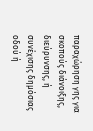παραχώρηση γης για σκοπούς διάνοιξης, διεύρυνσης, ή συνέχισης δημόσιας οδού ή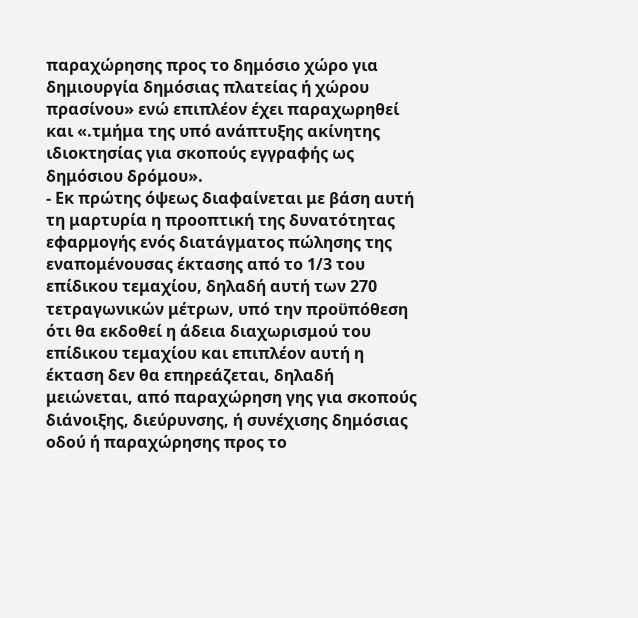παραχώρησης προς το δημόσιο χώρο για δημιουργία δημόσιας πλατείας ή χώρου πρασίνου» ενώ επιπλέον έχει παραχωρηθεί και «.τμήμα της υπό ανάπτυξης ακίνητης ιδιοκτησίας για σκοπούς εγγραφής ως δημόσιου δρόμου».
- Εκ πρώτης όψεως διαφαίνεται με βάση αυτή τη μαρτυρία η προοπτική της δυνατότητας εφαρμογής ενός διατάγματος πώλησης της εναπομένουσας έκτασης από το 1/3 του επίδικου τεμαχίου, δηλαδή αυτή των 270 τετραγωνικών μέτρων, υπό την προϋπόθεση ότι θα εκδοθεί η άδεια διαχωρισμού του επίδικου τεμαχίου και επιπλέον αυτή η έκταση δεν θα επηρεάζεται, δηλαδή μειώνεται, από παραχώρηση γης για σκοπούς διάνοιξης, διεύρυνσης, ή συνέχισης δημόσιας οδού ή παραχώρησης προς το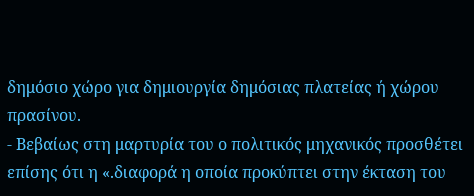δημόσιο χώρο για δημιουργία δημόσιας πλατείας ή χώρου πρασίνου.
- Βεβαίως στη μαρτυρία του ο πολιτικός μηχανικός προσθέτει επίσης ότι η «.διαφορά η οποία προκύπτει στην έκταση του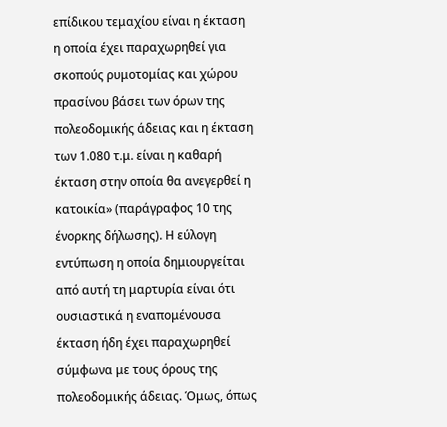επίδικου τεμαχίου είναι η έκταση η οποία έχει παραχωρηθεί για σκοπούς ρυμοτομίας και χώρου πρασίνου βάσει των όρων της πολεοδομικής άδειας και η έκταση των 1.080 τ.μ. είναι η καθαρή έκταση στην οποία θα ανεγερθεί η κατοικία» (παράγραφος 10 της ένορκης δήλωσης). Η εύλογη εντύπωση η οποία δημιουργείται από αυτή τη μαρτυρία είναι ότι ουσιαστικά η εναπομένουσα έκταση ήδη έχει παραχωρηθεί σύμφωνα με τους όρους της πολεοδομικής άδειας. Όμως, όπως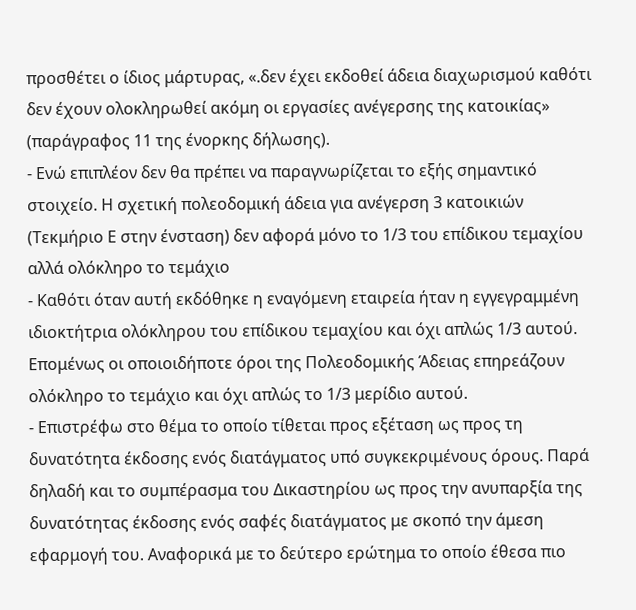προσθέτει ο ίδιος μάρτυρας, «.δεν έχει εκδοθεί άδεια διαχωρισμού καθότι δεν έχουν ολοκληρωθεί ακόμη οι εργασίες ανέγερσης της κατοικίας» (παράγραφος 11 της ένορκης δήλωσης).
- Ενώ επιπλέον δεν θα πρέπει να παραγνωρίζεται το εξής σημαντικό στοιχείο. Η σχετική πολεοδομική άδεια για ανέγερση 3 κατοικιών (Τεκμήριο Ε στην ένσταση) δεν αφορά μόνο το 1/3 του επίδικου τεμαχίου αλλά ολόκληρο το τεμάχιο
- Καθότι όταν αυτή εκδόθηκε η εναγόμενη εταιρεία ήταν η εγγεγραμμένη ιδιοκτήτρια ολόκληρου του επίδικου τεμαχίου και όχι απλώς 1/3 αυτού. Επομένως οι οποιοιδήποτε όροι της Πολεοδομικής Άδειας επηρεάζουν ολόκληρο το τεμάχιο και όχι απλώς το 1/3 μερίδιο αυτού.
- Επιστρέφω στο θέμα το οποίο τίθεται προς εξέταση ως προς τη δυνατότητα έκδοσης ενός διατάγματος υπό συγκεκριμένους όρους. Παρά δηλαδή και το συμπέρασμα του Δικαστηρίου ως προς την ανυπαρξία της δυνατότητας έκδοσης ενός σαφές διατάγματος με σκοπό την άμεση εφαρμογή του. Αναφορικά με το δεύτερο ερώτημα το οποίο έθεσα πιο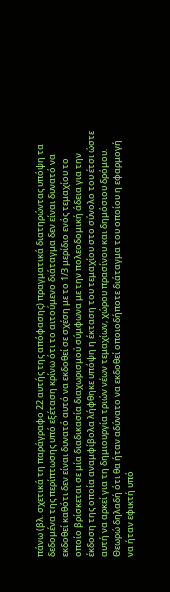πάνω (βλ. σχετικά τη παράγραφο 22 αυτής της απόφασης) πραγματικά διατηρώντας υπόψη τα δεδομένα της περίπτωσης υπό εξέταση κρίνω ότι το αιτούμενο διάταγμα δεν είναι δυνατό να εκδοθεί καθότι δεν είναι δυνατό αυτό να εκδοθεί σε σχέση με το 1/3 μερίδιο ενός τεμαχίου το οποίο βρίσκεται σε μία διαδικασία διαχωρισμού σύμφωνα με την πολεοδομική άδεια για την έκδοση της οποία αναμφίβολα λήφθηκε υπόψη η έκταση του τεμαχίου στο σύνολο του έτσι ώστε αυτή να αρκεί για τη δημιουργία τριών νέων τεμαχίων, χώρου πρασίνου και δημόσιου δρόμου. Θεωρώ δηλαδή ότι θα ήταν αδύνατο να εκδοθεί οποιοδήποτε διάταγμα του οποίου η εφαρμογή να ήταν εφικτή υπό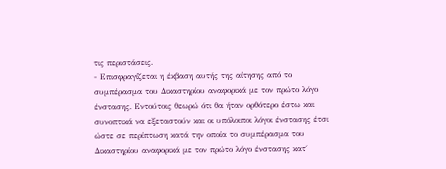τις περιστάσεις.
- Επισφραγίζεται η έκβαση αυτής της αίτησης από το συμπέρασμα του Δικαστηρίου αναφορικά με τον πρώτο λόγο ένστασης. Εντούτοις θεωρώ ότι θα ήταν ορθότερο έστω και συνοπτικά να εξεταστούν και οι υπόλοιποι λόγοι ένστασης έτσι ώστε σε περίπτωση κατά την οποία το συμπέρασμα του Δικαστηρίου αναφορικά με τον πρώτο λόγο ένστασης κατ΄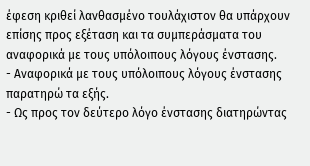έφεση κριθεί λανθασμένο τουλάχιστον θα υπάρχουν επίσης προς εξέταση και τα συμπεράσματα του αναφορικά με τους υπόλοιπους λόγους ένστασης.
- Αναφορικά με τους υπόλοιπους λόγους ένστασης παρατηρώ τα εξής.
- Ως προς τον δεύτερο λόγο ένστασης διατηρώντας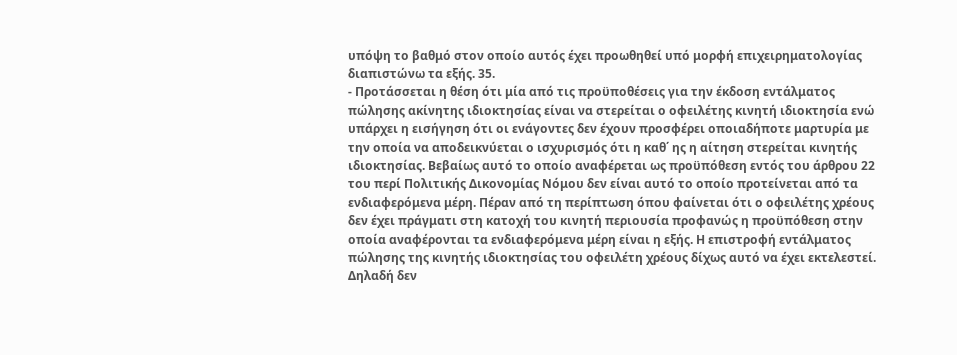υπόψη το βαθμό στον οποίο αυτός έχει προωθηθεί υπό μορφή επιχειρηματολογίας διαπιστώνω τα εξής. 35.
- Προτάσσεται η θέση ότι μία από τις προϋποθέσεις για την έκδοση εντάλματος πώλησης ακίνητης ιδιοκτησίας είναι να στερείται ο οφειλέτης κινητή ιδιοκτησία ενώ υπάρχει η εισήγηση ότι οι ενάγοντες δεν έχουν προσφέρει οποιαδήποτε μαρτυρία με την οποία να αποδεικνύεται ο ισχυρισμός ότι η καθ΄ ης η αίτηση στερείται κινητής ιδιοκτησίας. Βεβαίως αυτό το οποίο αναφέρεται ως προϋπόθεση εντός του άρθρου 22 του περί Πολιτικής Δικονομίας Νόμου δεν είναι αυτό το οποίο προτείνεται από τα ενδιαφερόμενα μέρη. Πέραν από τη περίπτωση όπου φαίνεται ότι ο οφειλέτης χρέους δεν έχει πράγματι στη κατοχή του κινητή περιουσία προφανώς η προϋπόθεση στην οποία αναφέρονται τα ενδιαφερόμενα μέρη είναι η εξής. Η επιστροφή εντάλματος πώλησης της κινητής ιδιοκτησίας του οφειλέτη χρέους δίχως αυτό να έχει εκτελεστεί. Δηλαδή δεν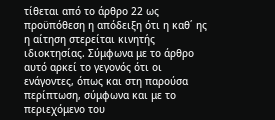τίθεται από το άρθρο 22 ως προϋπόθεση η απόδειξη ότι η καθ΄ ης η αίτηση στερείται κινητής ιδιοκτησίας. Σύμφωνα με το άρθρο αυτό αρκεί το γεγονός ότι οι ενάγοντες, όπως και στη παρούσα περίπτωση, σύμφωνα και με το περιεχόμενο του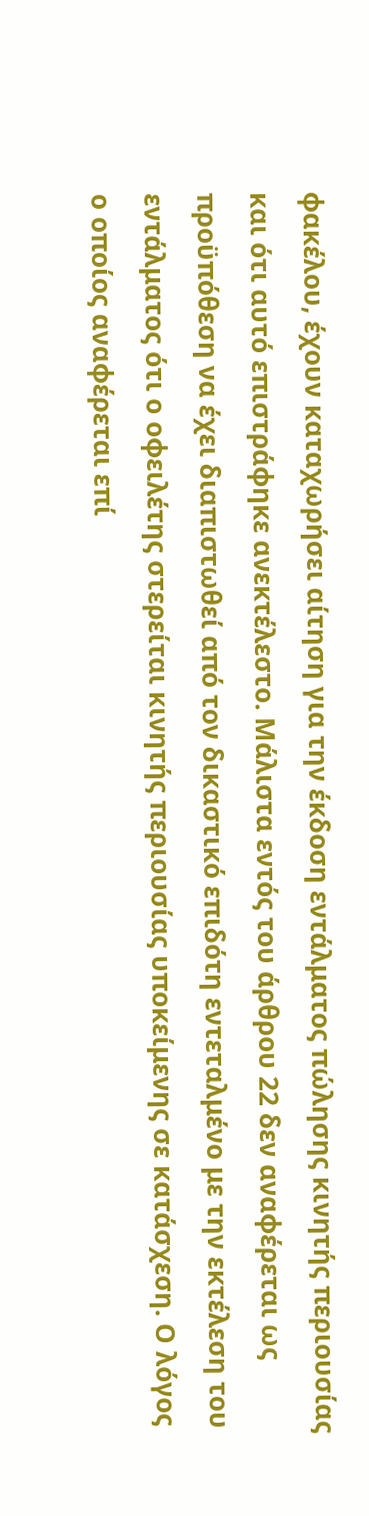φακέλου, έχουν καταχωρήσει αίτηση για την έκδοση εντάλματος πώλησης κινητής περιουσίας και ότι αυτό επιστράφηκε ανεκτέλεστο. Μάλιστα εντός του άρθρου 22 δεν αναφέρεται ως προϋπόθεση να έχει διαπιστωθεί από τον δικαστικό επιδότη εντεταλμένο με την εκτέλεση του εντάλματος ότι ο οφειλέτης στερείται κινητής περιουσίας υποκείμενης σε κατάσχεση. Ο λόγος ο οποίος αναφέρεται επί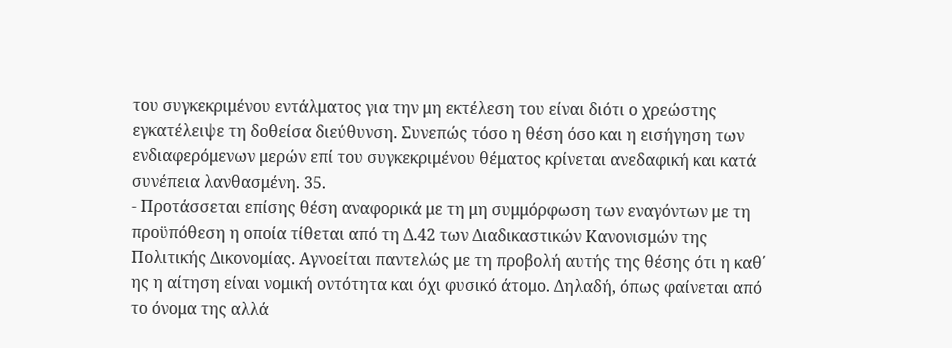του συγκεκριμένου εντάλματος για την μη εκτέλεση του είναι διότι ο χρεώστης εγκατέλειψε τη δοθείσα διεύθυνση. Συνεπώς τόσο η θέση όσο και η εισήγηση των ενδιαφερόμενων μερών επί του συγκεκριμένου θέματος κρίνεται ανεδαφική και κατά συνέπεια λανθασμένη. 35.
- Προτάσσεται επίσης θέση αναφορικά με τη μη συμμόρφωση των εναγόντων με τη προϋπόθεση η οποία τίθεται από τη Δ.42 των Διαδικαστικών Κανονισμών της Πολιτικής Δικονομίας. Αγνοείται παντελώς με τη προβολή αυτής της θέσης ότι η καθ΄ ης η αίτηση είναι νομική οντότητα και όχι φυσικό άτομο. Δηλαδή, όπως φαίνεται από το όνομα της αλλά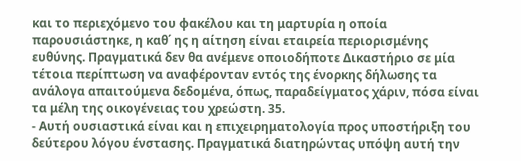και το περιεχόμενο του φακέλου και τη μαρτυρία η οποία παρουσιάστηκε, η καθ΄ ης η αίτηση είναι εταιρεία περιορισμένης ευθύνης. Πραγματικά δεν θα ανέμενε οποιοδήποτε Δικαστήριο σε μία τέτοια περίπτωση να αναφέρονταν εντός της ένορκης δήλωσης τα ανάλογα απαιτούμενα δεδομένα, όπως, παραδείγματος χάριν, πόσα είναι τα μέλη της οικογένειας του χρεώστη. 35.
- Αυτή ουσιαστικά είναι και η επιχειρηματολογία προς υποστήριξη του δεύτερου λόγου ένστασης. Πραγματικά διατηρώντας υπόψη αυτή την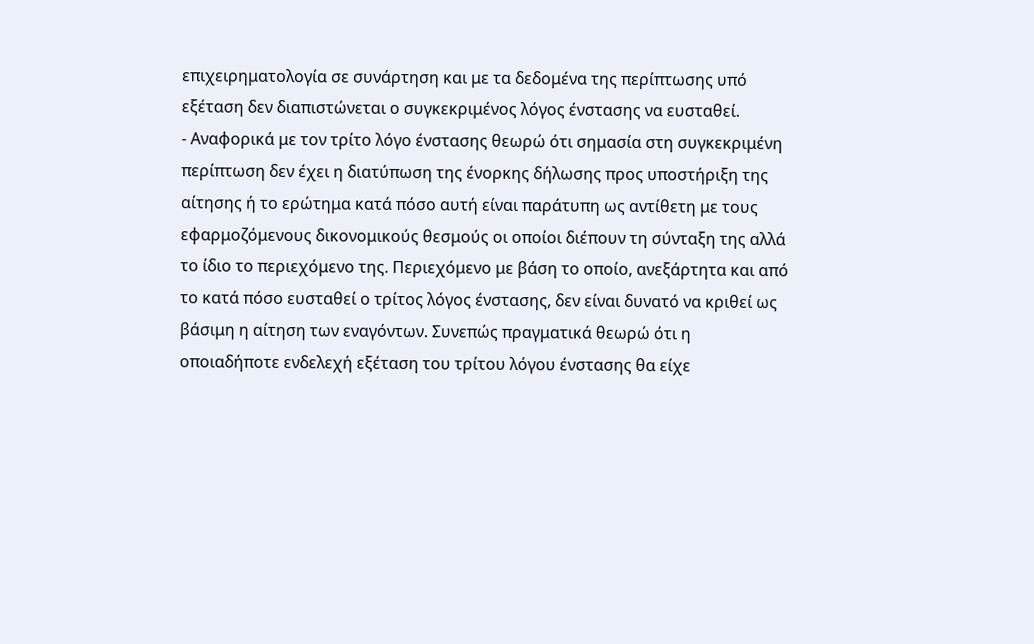επιχειρηματολογία σε συνάρτηση και με τα δεδομένα της περίπτωσης υπό εξέταση δεν διαπιστώνεται ο συγκεκριμένος λόγος ένστασης να ευσταθεί.
- Αναφορικά με τον τρίτο λόγο ένστασης θεωρώ ότι σημασία στη συγκεκριμένη περίπτωση δεν έχει η διατύπωση της ένορκης δήλωσης προς υποστήριξη της αίτησης ή το ερώτημα κατά πόσο αυτή είναι παράτυπη ως αντίθετη με τους εφαρμοζόμενους δικονομικούς θεσμούς οι οποίοι διέπουν τη σύνταξη της αλλά το ίδιο το περιεχόμενο της. Περιεχόμενο με βάση το οποίο, ανεξάρτητα και από το κατά πόσο ευσταθεί ο τρίτος λόγος ένστασης, δεν είναι δυνατό να κριθεί ως βάσιμη η αίτηση των εναγόντων. Συνεπώς πραγματικά θεωρώ ότι η οποιαδήποτε ενδελεχή εξέταση του τρίτου λόγου ένστασης θα είχε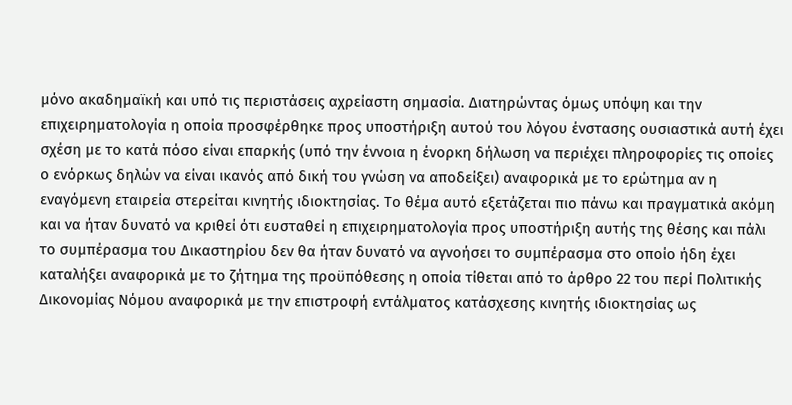μόνο ακαδημαϊκή και υπό τις περιστάσεις αχρείαστη σημασία. Διατηρώντας όμως υπόψη και την επιχειρηματολογία η οποία προσφέρθηκε προς υποστήριξη αυτού του λόγου ένστασης ουσιαστικά αυτή έχει σχέση με το κατά πόσο είναι επαρκής (υπό την έννοια η ένορκη δήλωση να περιέχει πληροφορίες τις οποίες ο ενόρκως δηλών να είναι ικανός από δική του γνώση να αποδείξει) αναφορικά με το ερώτημα αν η εναγόμενη εταιρεία στερείται κινητής ιδιοκτησίας. Το θέμα αυτό εξετάζεται πιο πάνω και πραγματικά ακόμη και να ήταν δυνατό να κριθεί ότι ευσταθεί η επιχειρηματολογία προς υποστήριξη αυτής της θέσης και πάλι το συμπέρασμα του Δικαστηρίου δεν θα ήταν δυνατό να αγνοήσει το συμπέρασμα στο οποίο ήδη έχει καταλήξει αναφορικά με το ζήτημα της προϋπόθεσης η οποία τίθεται από το άρθρο 22 του περί Πολιτικής Δικονομίας Νόμου αναφορικά με την επιστροφή εντάλματος κατάσχεσης κινητής ιδιοκτησίας ως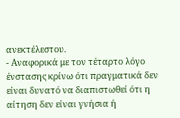ανεκτέλεστου.
- Αναφορικά με τον τέταρτο λόγο ένστασης κρίνω ότι πραγματικά δεν είναι δυνατό να διαπιστωθεί ότι η αίτηση δεν είναι γνήσια ή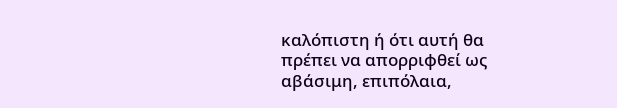καλόπιστη ή ότι αυτή θα πρέπει να απορριφθεί ως αβάσιμη, επιπόλαια,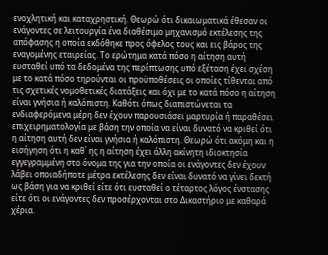ενοχλητική και καταχρηστική. Θεωρώ ότι δικαιωματικά έθεσαν οι ενάγοντες σε λειτουργία ένα διαθέσιμο μηχανισμό εκτέλεσης της απόφασης η οποία εκδόθηκε προς όφελος τους και εις βάρος της εναγομένης εταιρείας. Το ερώτημα κατά πόσο η αίτηση αυτή ευσταθεί υπό τα δεδομένα της περίπτωσης υπό εξέταση έχει σχέση με το κατά πόσο τηρούνται οι προϋποθέσεις οι οποίες τίθενται από τις σχετικές νομοθετικές διατάξεις και όχι με το κατά πόσο η αίτηση είναι γνήσια ή καλόπιστη. Καθότι όπως διαπιστώνεται τα ενδιαφερόμενα μέρη δεν έχουν παρουσιάσει μαρτυρία ή παραθέσει επιχειρηματολογία με βάση την οποία να είναι δυνατό να κριθεί ότι η αίτηση αυτή δεν είναι γνήσια ή καλόπιστη. Θεωρώ ότι ακόμη και η εισήγηση ότι η καθ΄ ης η αίτηση έχει άλλη ακίνητη ιδιοκτησία εγγεγραμμένη στο όνομα της για την οποία οι ενάγοντες δεν έχουν λάβει οποιαδήποτε μέτρα εκτέλεσης δεν είναι δυνατό να γίνει δεκτή ως βάση για να κριθεί είτε ότι ευσταθεί ο τέταρτος λόγος ένστασης είτε ότι οι ενάγοντες δεν προσέρχονται στο Δικαστήριο με καθαρά χέρια.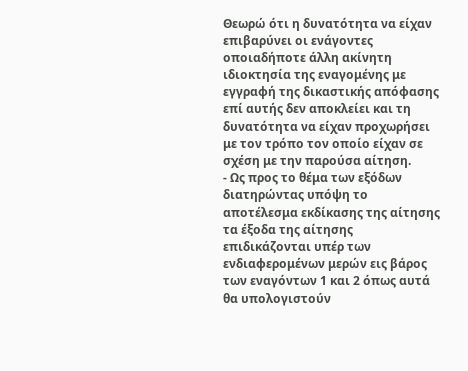Θεωρώ ότι η δυνατότητα να είχαν επιβαρύνει οι ενάγοντες οποιαδήποτε άλλη ακίνητη ιδιοκτησία της εναγομένης με εγγραφή της δικαστικής απόφασης επί αυτής δεν αποκλείει και τη δυνατότητα να είχαν προχωρήσει με τον τρόπο τον οποίο είχαν σε σχέση με την παρούσα αίτηση.
- Ως προς το θέμα των εξόδων διατηρώντας υπόψη το αποτέλεσμα εκδίκασης της αίτησης τα έξοδα της αίτησης επιδικάζονται υπέρ των ενδιαφερομένων μερών εις βάρος των εναγόντων 1 και 2 όπως αυτά θα υπολογιστούν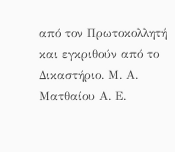από τον Πρωτοκολλητή και εγκριθούν από το Δικαστήριο. Μ. Α. Ματθαίου Α. Ε.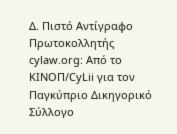Δ. Πιστό Αντίγραφο Πρωτοκολλητής cylaw.org: Από το ΚΙΝOΠ/CyLii για τον Παγκύπριο Δικηγορικό Σύλλογο